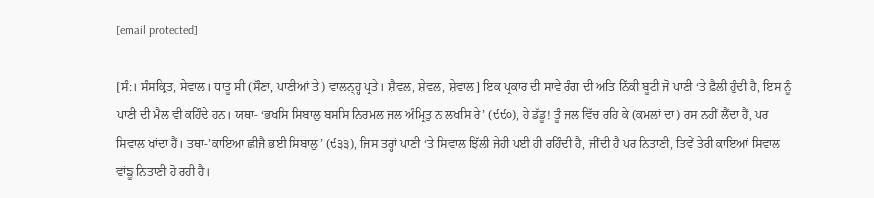[email protected]

[ਸੰ:। ਸੰਸਕ੍ਰਿਤ, ਸੇਵਾਲ। ਧਾਤੂ ਸੀ (ਸੌਣਾ, ਪਾਣੀਆਂ ਤੇ) ਵਾਲਨ੍ਹ੍ਹ ਪ੍ਰਤੇ। ਸ਼ੈਵਲ, ਸ਼ੇਵਲ, ਸ਼ੇਵਾਲ] ਇਕ ਪ੍ਰਕਾਰ ਦੀ ਸਾਵੇ ਰੰਗ ਦੀ ਅਤਿ ਨਿੱਕੀ ਬੂਟੀ ਜੋ ਪਾਣੀ ‘ਤੇ ਫ਼ੈਲੀ ਹੁੰਦੀ ਹੈ, ਇਸ ਨੂੰ ਪਾਣੀ ਦੀ ਮੈਲ ਵੀ ਕਹਿੰਦੇ ਹਨ। ਯਥਾ- ‘ਭਖਸਿ ਸਿਬਾਲੁ ਬਸਸਿ ਨਿਰਮਲ ਜਲ ਅੰਮ੍ਰਿਤੁ ਨ ਲਖਸਿ ਰੇ’ (੯੯੦), ਹੇ ਡੱਡੂ! ਤੂੰ ਜਲ ਵਿੱਚ ਰਹਿ ਕੇ (ਕਮਲਾਂ ਦਾ) ਰਸ ਨਹੀਂ ਲੈਂਦਾ ਹੈਂ, ਪਰ ਸਿਵਾਲ ਖਾਂਦਾ ਹੈਂ। ਤਥਾ-’ਕਾਇਆ ਛੀਜੈ ਭਈ ਸਿਬਾਲੁ’ (੯੩੩), ਜਿਸ ਤਰ੍ਹਾਂ ਪਾਣੀ ‘ਤੇ ਸਿਵਾਲ ਝਿੱਲੀ ਜੇਹੀ ਪਈ ਹੀ ਰਹਿੰਦੀ ਹੈ, ਜੀਂਦੀ ਹੈ ਪਰ ਨਿਤਾਣੀ, ਤਿਵੇਂ ਤੇਰੀ ਕਾਇਆਂ ਸਿਵਾਲ ਵਾਂਙੂ ਨਿਤਾਣੀ ਹੋ ਰਹੀ ਹੈ।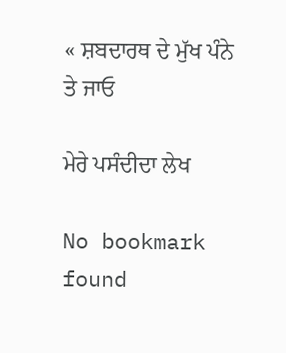« ਸ਼ਬਦਾਰਥ ਦੇ ਮੁੱਖ ਪੰਨੇ ਤੇ ਜਾਓ

ਮੇਰੇ ਪਸੰਦੀਦਾ ਲੇਖ

No bookmark found